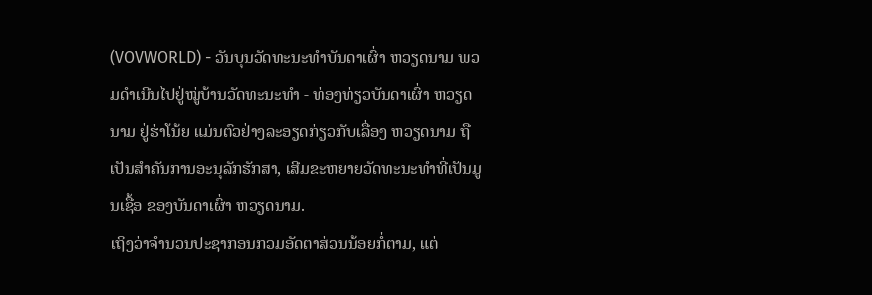(VOVWORLD) - ວັນບຸນວັດທະນະທຳບັນດາເຜົ່າ ຫວຽດນາມ ພວມດຳເນີນໄປຢູ່ໝູ່ບ້ານວັດທະນະທຳ - ທ່ອງທ່ຽວບັນດາເຜົ່າ ຫວຽດນາມ ຢູ່ຮ່າໂນ້ຍ ແມ່ນຕົວຢ່າງລະອຽດກ່ຽວກັບເລື່ອງ ຫວຽດນາມ ຖືເປັນສຳຄັນການອະນຸລັກຮັກສາ, ເສີມຂະຫຍາຍວັດທະນະທຳທີ່ເປັນມູນເຊື້ອ ຂອງບັນດາເຜົ່າ ຫວຽດນາມ.
ເຖິງວ່າຈຳນວນປະຊາກອນກວມອັດຕາສ່ວນນ້ອຍກໍ່ຕາມ, ແຕ່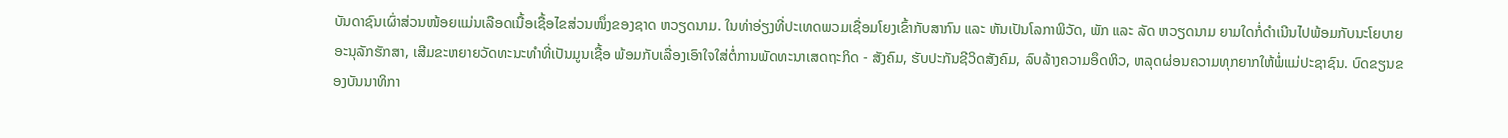ບັນດາຊົນເຜົ່າສ່ວນໜ້ອຍແມ່ນເລືອດເນື້ອເຊື້ອໄຂສ່ວນໜຶ່ງຂອງຊາດ ຫວຽດນາມ. ໃນທ່າອ່ຽງທີ່ປະເທດພວມເຊື່ອມໂຍງເຂົ້າກັບສາກົນ ແລະ ຫັນເປັນໂລກາພິວັດ, ພັກ ແລະ ລັດ ຫວຽດນາມ ຍາມໃດກໍ່ດຳເນີນໄປພ້ອມກັບນະໂຍບາຍອະນຸລັກຮັກສາ, ເສີມຂະຫຍາຍວັດທະນະທຳທີ່ເປັນມູນເຊື້ອ ພ້ອມກັບເລື່ອງເອົາໃຈໃສ່ຕໍ່ການພັດທະນາເສດຖະກິດ - ສັງຄົມ, ຮັບປະກັນຊີວິດສັງຄົມ, ລົບລ້າງຄວາມອຶດຫິວ, ຫລຸດຜ່ອນຄວາມທຸກຍາກໃຫ້ພໍ່ແມ່ປະຊາຊົນ. ບົດຂຽນຂອງບັນນາທິກາ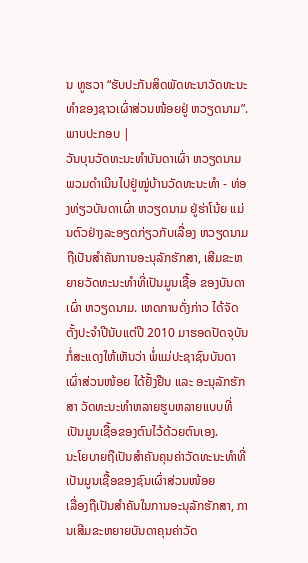ນ ທູຮວາ “ຮັບປະກັນສິດພັດທະນາວັດທະນະທຳຂອງຊາວເຜົ່າສ່ວນໜ້ອຍຢູ່ ຫວຽດນາມ”.
ພາບປະກອບ |
ວັນບຸນວັດທະນະທຳບັນດາເຜົ່າ ຫວຽດນາມ ພວມດຳເນີນໄປຢູ່ໝູ່ບ້ານວັດທະນະທຳ - ທ່ອງທ່ຽວບັນດາເຜົ່າ ຫວຽດນາມ ຢູ່ຮ່າໂນ້ຍ ແມ່ນຕົວຢ່າງລະອຽດກ່ຽວກັບເລື່ອງ ຫວຽດນາມ ຖືເປັນສຳຄັນການອະນຸລັກຮັກສາ, ເສີມຂະຫຍາຍວັດທະນະທຳທີ່ເປັນມູນເຊື້ອ ຂອງບັນດາເຜົ່າ ຫວຽດນາມ. ເຫດການດັ່ງກ່າວ ໄດ້ຈັດຕັ້ງປະຈຳປີນັບແຕ່ປີ 2010 ມາຮອດປັດຈຸບັນ ກໍ່ສະແດງໃຫ້ເຫັນວ່າ ພໍ່ແມ່ປະຊາຊົນບັນດາເຜົ່າສ່ວນໜ້ອຍ ໄດ້ຢັ້ງຢືນ ແລະ ອະນຸລັກຮັກສາ ວັດທະນະທຳຫລາຍຮູບຫລາຍແບບທີ່ເປັນມູນເຊື້ອຂອງຕົນໄວ້ດ້ວຍຕົນເອງ.
ນະໂຍບາຍຖືເປັນສຳຄັນຄຸນຄ່າວັດທະນະທຳທີ່ເປັນມູນເຊື້ອຂອງຊົນເຜົ່າສ່ວນໜ້ອຍ
ເລື່ອງຖືເປັນສຳຄັນໃນການອະນຸລັກຮັກສາ, ການເສີມຂະຫຍາຍບັນດາຄຸນຄ່າວັດ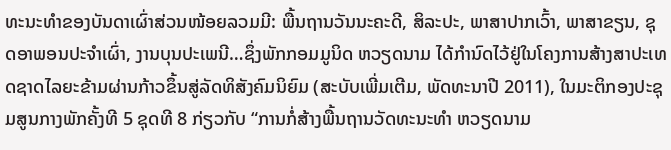ທະນະທຳຂອງບັນດາເຜົ່າສ່ວນໜ້ອຍລວມມີ: ພື້ນຖານວັນນະຄະດີ, ສິລະປະ, ພາສາປາກເວົ້າ, ພາສາຂຽນ, ຊຸດອາພອນປະຈຳເຜົ່າ, ງານບຸນປະເພນີ…ຊຶ່ງພັກກອມມູນິດ ຫວຽດນາມ ໄດ້ກຳນົດໄວ້ຢູ່ໃນໂຄງການສ້າງສາປະເທດຊາດໄລຍະຂ້າມຜ່ານກ້າວຂຶ້ນສູ່ລັດທິສັງຄົມນິຍົມ (ສະບັບເພີ່ມເຕີມ, ພັດທະນາປີ 2011), ໃນມະຕິກອງປະຊຸມສູນກາງພັກຄັ້ງທີ 5 ຊຸດທີ 8 ກ່ຽວກັບ “ການກໍ່ສ້າງພື້ນຖານວັດທະນະທຳ ຫວຽດນາມ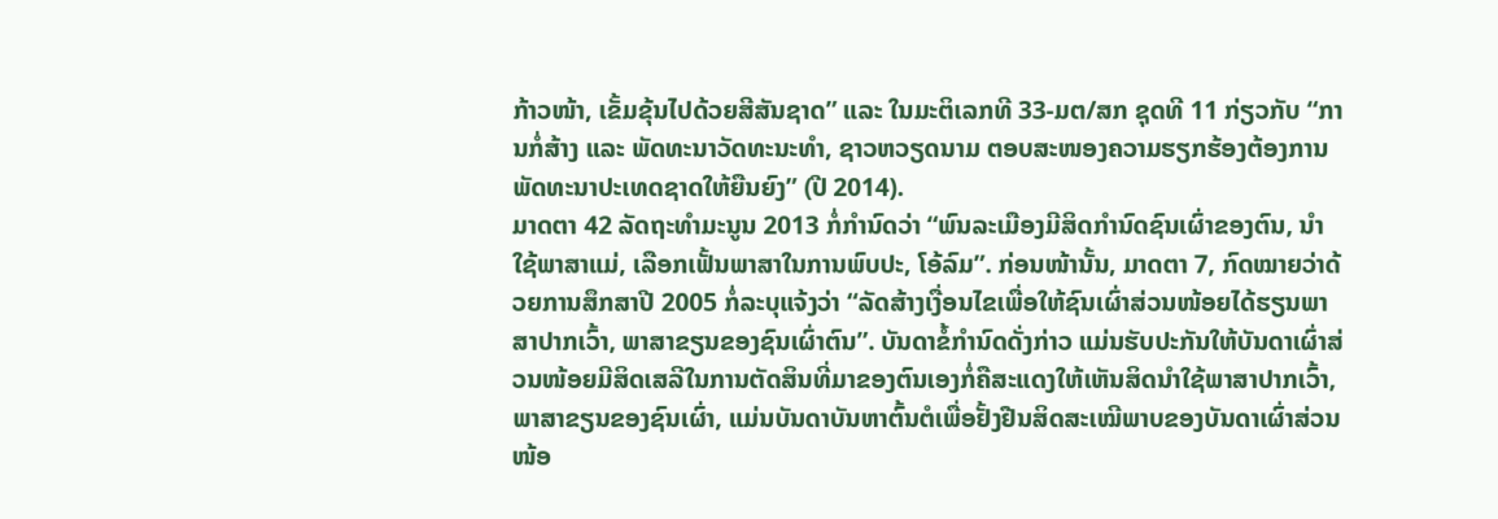ກ້າວໜ້າ, ເຂັ້ມຂຸ້ນໄປດ້ວຍສີສັນຊາດ” ແລະ ໃນມະຕິເລກທີ 33-ມຕ/ສກ ຊຸດທີ 11 ກ່ຽວກັບ “ການກໍ່ສ້າງ ແລະ ພັດທະນາວັດທະນະທຳ, ຊາວຫວຽດນາມ ຕອບສະໜອງຄວາມຮຽກຮ້ອງຕ້ອງການພັດທະນາປະເທດຊາດໃຫ້ຍືນຍົງ” (ປີ 2014).
ມາດຕາ 42 ລັດຖະທຳມະນູນ 2013 ກໍ່ກຳນົດວ່າ “ພົນລະເມືອງມີສິດກຳນົດຊົນເຜົ່າຂອງຕົນ, ນຳໃຊ້ພາສາແມ່, ເລືອກເຟັ້ນພາສາໃນການພົບປະ, ໂອ້ລົມ”. ກ່ອນໜ້ານັ້ນ, ມາດຕາ 7, ກົດໝາຍວ່າດ້ວຍການສຶກສາປີ 2005 ກໍ່ລະບຸແຈ້ງວ່າ “ລັດສ້າງເງື່ອນໄຂເພື່ອໃຫ້ຊົນເຜົ່າສ່ວນໜ້ອຍໄດ້ຮຽນພາສາປາກເວົ້າ, ພາສາຂຽນຂອງຊົນເຜົ່າຕົນ”. ບັນດາຂໍ້ກຳນົດດັ່ງກ່າວ ແມ່ນຮັບປະກັນໃຫ້ບັນດາເຜົ່າສ່ວນໜ້ອຍມີສິດເສລີໃນການຕັດສິນທີ່ມາຂອງຕົນເອງກໍ່ຄືສະແດງໃຫ້ເຫັນສິດນຳໃຊ້ພາສາປາກເວົ້າ, ພາສາຂຽນຂອງຊົນເຜົ່າ, ແມ່ນບັນດາບັນຫາຕົ້ນຕໍເພື່ອຢັ້ງຢືນສິດສະເໝີພາບຂອງບັນດາເຜົ່າສ່ວນໜ້ອ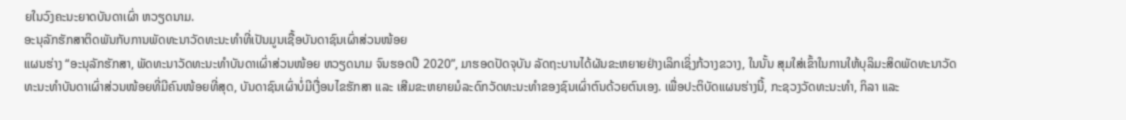ຍໃນວົງຄະນະຍາດບັນດາເຜົ່າ ຫວຽດນາມ.
ອະນຸລັກຮັກສາຕິດພັນກັບການພັດທະນາວັດທະນະທຳທີ່ເປັນມູນເຊື້ອບັນດາຊົນເຜົ່າສ່ວນໜ້ອຍ
ແຜນຮ່າງ “ອະນຸລັກຮັກສາ, ພັດທະນາວັດທະນະທຳບັນດາເຜົ່າສ່ວນໜ້ອຍ ຫວຽດນາມ ຈົນຮອດປີ 2020”, ມາຮອດປັດຈຸບັນ ລັດຖະບານໄດ້ຜັນຂະຫຍາຍຢ່າງເລິກເຊິ່ງກ້ວາງຂວາງ, ໃນນັ້ນ ສຸມໃສ່ເຂົ້າໃນການໃຫ້ບຸລິມະສິດພັດທະນາວັດທະນະທຳບັນດາເຜົ່າສ່ວນໜ້ອຍທີ່ມີຄົນໜ້ອຍທີ່ສຸດ, ບັນດາຊົນເຜົ່າບໍ່ມີເງື່ອນໄຂຮັກສາ ແລະ ເສີມຂະຫຍາຍມໍລະດົກວັດທະນະທຳຂອງຊົນເຜົ່າຕົນດ້ວຍຕົນເອງ. ເພື່ອປະຕິບັດແຜນຮ່າງນີ້, ກະຊວງວັດທະນະທຳ, ກິລາ ແລະ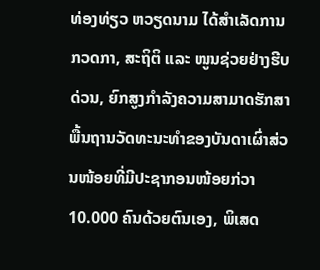ທ່ອງທ່ຽວ ຫວຽດນາມ ໄດ້ສຳເລັດການກວດກາ, ສະຖິຕິ ແລະ ໜູນຊ່ວຍຢ່າງຮີບດ່ວນ, ຍົກສູງກຳລັງຄວາມສາມາດຮັກສາພື້ນຖານວັດທະນະທຳຂອງບັນດາເຜົ່າສ່ວນໜ້ອຍທີ່ມີປະຊາກອນໜ້ອຍກ່ວາ 10.000 ຄົນດ້ວຍຕົນເອງ, ພິເສດ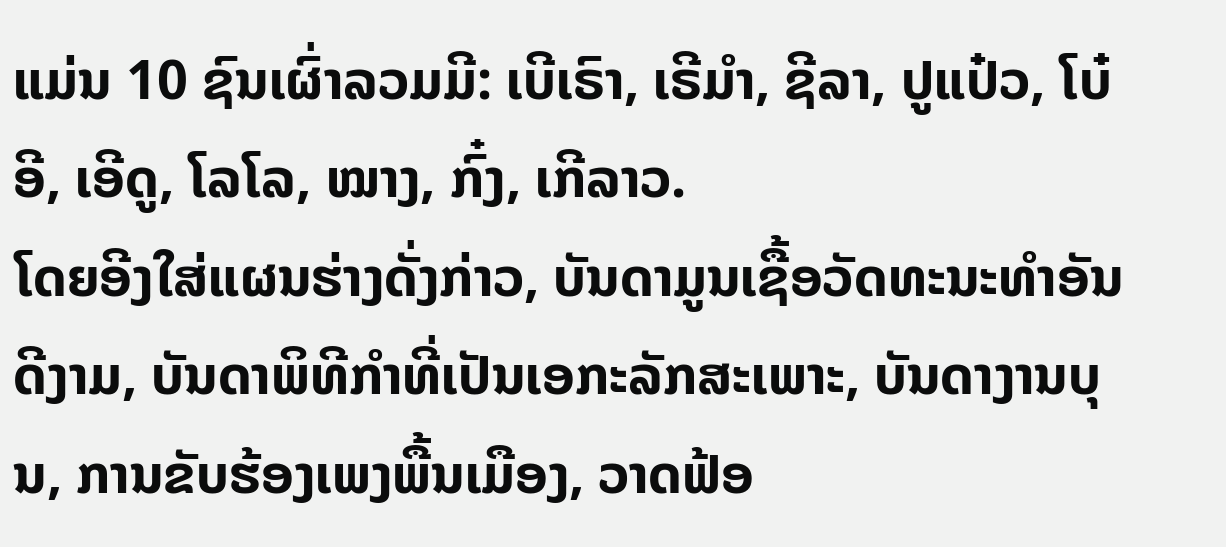ແມ່ນ 10 ຊົນເຜົ່າລວມມີ: ເບີເຣົາ, ເຣີມຳ, ຊີລາ, ປູແປ໋ວ, ໂບ໋ອີ, ເອີດູ, ໂລໂລ, ໝາງ, ກົ໋ງ, ເກີລາວ.
ໂດຍອີງໃສ່ແຜນຮ່າງດັ່ງກ່າວ, ບັນດາມູນເຊື້ອວັດທະນະທຳອັນດີງາມ, ບັນດາພິທີກຳທີ່ເປັນເອກະລັກສະເພາະ, ບັນດາງານບຸນ, ການຂັບຮ້ອງເພງພື້ນເມືອງ, ວາດຟ້ອ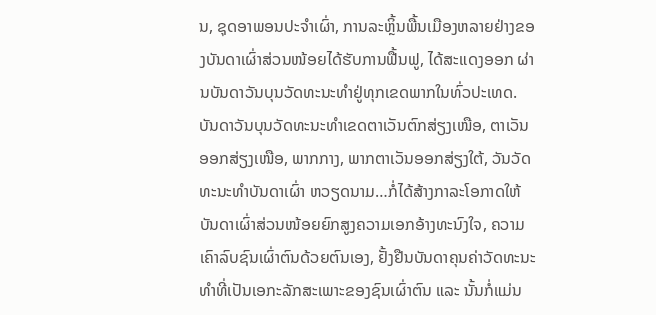ນ, ຊຸດອາພອນປະຈຳເຜົ່າ, ການລະຫຼິ້ນພື້ນເມືອງຫລາຍຢ່າງຂອງບັນດາເຜົ່າສ່ວນໜ້ອຍໄດ້ຮັບການຟື້ນຟູ, ໄດ້ສະແດງອອກ ຜ່ານບັນດາວັນບຸນວັດທະນະທຳຢູ່ທຸກເຂດພາກໃນທົ່ວປະເທດ. ບັນດາວັນບຸນວັດທະນະທຳເຂດຕາເວັນຕົກສ່ຽງເໜືອ, ຕາເວັນອອກສ່ຽງເໜືອ, ພາກກາງ, ພາກຕາເວັນອອກສ່ຽງໃຕ້, ວັນວັດທະນະທຳບັນດາເຜົ່າ ຫວຽດນາມ…ກໍ່ໄດ້ສ້າງກາລະໂອກາດໃຫ້ບັນດາເຜົ່າສ່ວນໜ້ອຍຍົກສູງຄວາມເອກອ້າງທະນົງໃຈ, ຄວາມເຄົາລົບຊົນເຜົ່າຕົນດ້ວຍຕົນເອງ, ຢັ້ງຢືນບັນດາຄຸນຄ່າວັດທະນະທຳທີ່ເປັນເອກະລັກສະເພາະຂອງຊົນເຜົ່າຕົນ ແລະ ນັ້ນກໍ່ແມ່ນ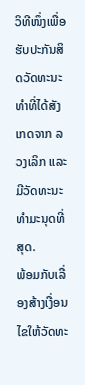ວິທີໜຶ່ງເພື່ອຮັບປະກັນສິດວັດທະນະທຳທີ່ໄດ້ສັງເກດຈາກ ລວງເລິກ ແລະ ມີວັດທະນະທຳມະນຸດທີ່ສຸດ.
ພ້ອມກັບເລື່ອງສ້າງເງື່ອນໄຂໃຫ້ວັດທະ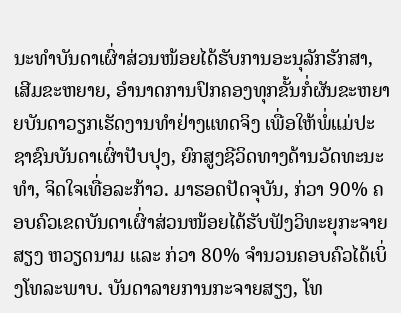ນະທຳບັນດາເຜົ່າສ່ວນໜ້ອຍໄດ້ຮັບການອະນຸລັກຮັກສາ, ເສີມຂະຫຍາຍ, ອຳນາດການປົກຄອງທຸກຂັ້ນກໍ່ຜັນຂະຫຍາຍບັນດາວຽກເຮັດງານທຳຢ່າງແທດຈິງ ເພື່ອໃຫ້ພໍ່ແມ່ປະຊາຊົນບັນດາເຜົ່າປັບປຸງ, ຍົກສູງຊີວິດທາງດ້ານວັດທະນະທຳ, ຈິດໃຈເທື່ອລະກ້າວ. ມາຮອດປັດຈຸບັນ, ກ່ວາ 90% ຄອບຄົວເຂດບັນດາເຜົ່າສ່ວນໜ້ອຍໄດ້ຮັບຟັງວິທະຍຸກະຈາຍສຽງ ຫວຽດນາມ ແລະ ກ່ວາ 80% ຈຳນວນຄອບຄົວໄດ້ເບິ່ງໂທລະພາບ. ບັນດາລາຍການກະຈາຍສຽງ, ໂທ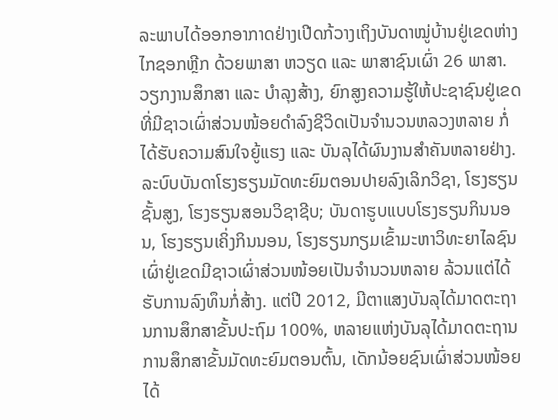ລະພາບໄດ້ອອກອາກາດຢ່າງເປີດກ້ວາງເຖິງບັນດາໝູ່ບ້ານຢູ່ເຂດຫ່າງໄກຊອກຫຼີກ ດ້ວຍພາສາ ຫວຽດ ແລະ ພາສາຊົນເຜົ່າ 26 ພາສາ.
ວຽກງານສຶກສາ ແລະ ບຳລຸງສ້າງ, ຍົກສູງຄວາມຮູ້ໃຫ້ປະຊາຊົນຢູ່ເຂດທີ່ມີຊາວເຜົ່າສ່ວນໜ້ອຍດຳລົງຊີວິດເປັນຈຳນວນຫລວງຫລາຍ ກໍ່ໄດ້ຮັບຄວາມສົນໃຈຍູ້ແຮງ ແລະ ບັນລຸໄດ້ຜົນງານສຳຄັນຫລາຍຢ່າງ. ລະບົບບັນດາໂຮງຮຽນມັດທະຍົມຕອນປາຍລົງເລິກວິຊາ, ໂຮງຮຽນຊັ້ນສູງ, ໂຮງຮຽນສອນວິຊາຊີບ; ບັນດາຮູບແບບໂຮງຮຽນກິນນອນ, ໂຮງຮຽນເຄິ່ງກິນນອນ, ໂຮງຮຽນກຽມເຂົ້າມະຫາວິທະຍາໄລຊົນເຜົ່າຢູ່ເຂດມີຊາວເຜົ່າສ່ວນໜ້ອຍເປັນຈຳນວນຫລາຍ ລ້ວນແຕ່ໄດ້ຮັບການລົງທຶນກໍ່ສ້າງ. ແຕ່ປີ 2012, ມີຕາແສງບັນລຸໄດ້ມາດຕະຖານການສຶກສາຂັ້ນປະຖົມ 100%, ຫລາຍແຫ່ງບັນລຸໄດ້ມາດຕະຖານການສຶກສາຂັ້ນມັດທະຍົມຕອນຕົ້ນ, ເດັກນ້ອຍຊົນເຜົ່າສ່ວນໜ້ອຍໄດ້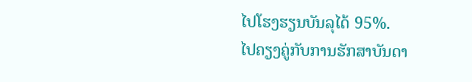ໄປໂຮງຮຽນບັນລຸໄດ້ 95%.
ໄປຄຽງຄູ່ກັບການຮັກສາບັນດາ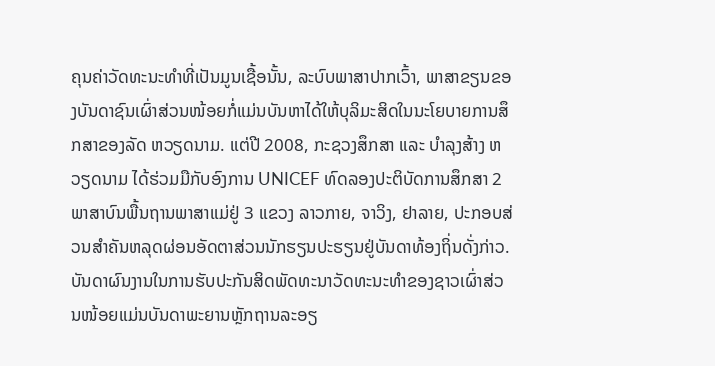ຄຸນຄ່າວັດທະນະທຳທີ່ເປັນມູນເຊື້ອນັ້ນ, ລະບົບພາສາປາກເວົ້າ, ພາສາຂຽນຂອງບັນດາຊົນເຜົ່າສ່ວນໜ້ອຍກໍ່ແມ່ນບັນຫາໄດ້ໃຫ້ບຸລິມະສິດໃນນະໂຍບາຍການສຶກສາຂອງລັດ ຫວຽດນາມ. ແຕ່ປີ 2008, ກະຊວງສຶກສາ ແລະ ບຳລຸງສ້າງ ຫວຽດນາມ ໄດ້ຮ່ວມມືກັບອົງການ UNICEF ທົດລອງປະຕິບັດການສຶກສາ 2 ພາສາບົນພື້ນຖານພາສາແມ່ຢູ່ 3 ແຂວງ ລາວກາຍ, ຈາວິງ, ຢາລາຍ, ປະກອບສ່ວນສຳຄັນຫລຸດຜ່ອນອັດຕາສ່ວນນັກຮຽນປະຮຽນຢູ່ບັນດາທ້ອງຖິ່ນດັ່ງກ່າວ.
ບັນດາຜົນງານໃນການຮັບປະກັນສິດພັດທະນາວັດທະນະທຳຂອງຊາວເຜົ່າສ່ວນໜ້ອຍແມ່ນບັນດາພະຍານຫຼັກຖານລະອຽ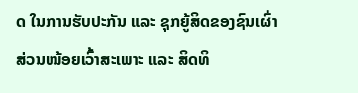ດ ໃນການຮັບປະກັນ ແລະ ຊຸກຍູ້ສິດຂອງຊົນເຜົ່າສ່ວນໜ້ອຍເວົ້າສະເພາະ ແລະ ສິດທິ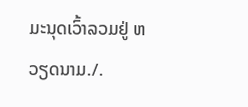ມະນຸດເວົ້າລວມຢູ່ ຫວຽດນາມ./.